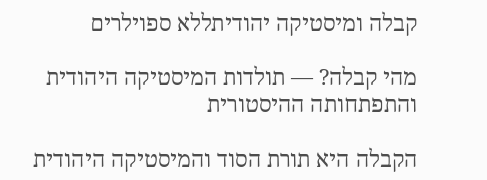קבלה ומיסטיקה יהודיתללא ספוילרים

מהי קבלה? — תולדות המיסטיקה היהודית והתפתחותה ההיסטורית

הקבלה היא תורת הסוד והמיסטיקה היהודית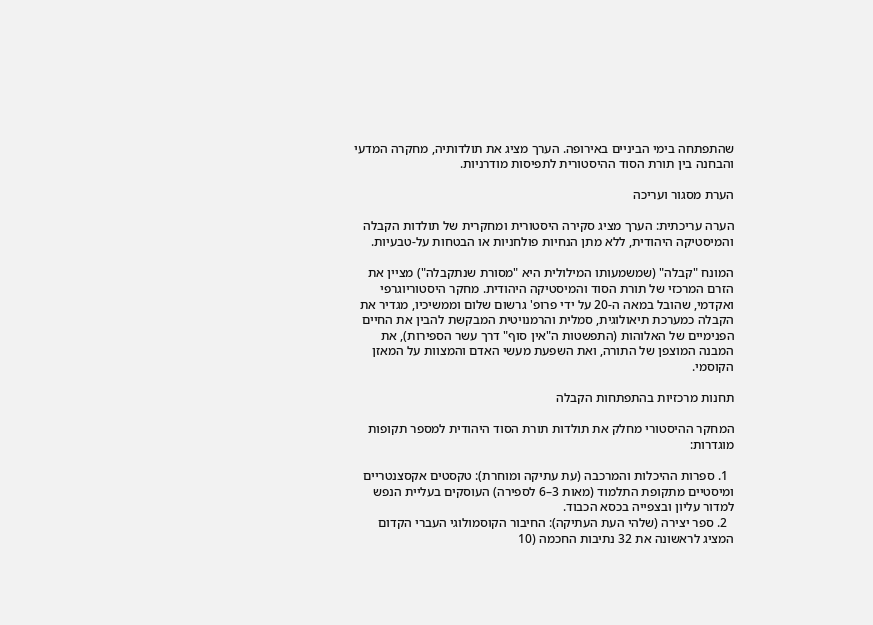שהתפתחה בימי הביניים באירופה. הערך מציג את תולדותיה, מחקרה המדעי והבחנה בין תורת הסוד ההיסטורית לתפיסות מודרניות.

הערת מסגור ועריכה

הערה עריכתית: הערך מציג סקירה היסטורית ומחקרית של תולדות הקבלה והמיסטיקה היהודית, ללא מתן הנחיות פולחניות או הבטחות על-טבעיות.

המונח "קבלה" (שמשמעותו המילולית היא "מסורת שנתקבלה") מציין את הזרם המרכזי של תורת הסוד והמיסטיקה היהודית. מחקר היסטוריוגרפי ואקדמי, שהובל במאה ה-20 על ידי פרופ' גרשום שלום וממשיכיו, מגדיר את הקבלה כמערכת תיאולוגית, סמלית והרמנויטית המבקשת להבין את החיים הפנימיים של האלוהות (התפשטות ה"אין סוף" דרך עשר הספירות), את המבנה המוצפן של התורה, ואת השפעת מעשי האדם והמצוות על המאזן הקוסמי.

תחנות מרכזיות בהתפתחות הקבלה

המחקר ההיסטורי מחלק את תולדות תורת הסוד היהודית למספר תקופות מוגדרות:

  1. ספרות ההיכלות והמרכבה (עת עתיקה ומוחרת): טקסטים אקסצנטריים ומיסטיים מתקופת התלמוד (מאות 3–6 לספירה) העוסקים בעליית הנפש למדור עליון ובצפייה בכסא הכבוד.
  2. ספר יצירה (שלהי העת העתיקה): החיבור הקוסמולוגי העברי הקדום המציג לראשונה את 32 נתיבות החכמה (10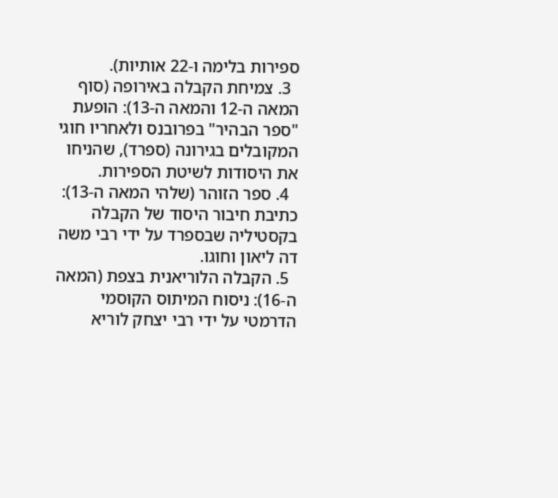ספירות בלימה ו-22 אותיות).
  3. צמיחת הקבלה באירופה (סוף המאה ה-12 והמאה ה-13): הופעת "ספר הבהיר" בפרובנס ולאחריו חוגי המקובלים בגירונה (ספרד), שהניחו את היסודות לשיטת הספירות.
  4. ספר הזוהר (שלהי המאה ה-13): כתיבת חיבור היסוד של הקבלה בקסטיליה שבספרד על ידי רבי משה דה ליאון וחוגו.
  5. הקבלה הלוריאנית בצפת (המאה ה-16): ניסוח המיתוס הקוסמי הדרמטי על ידי רבי יצחק לוריא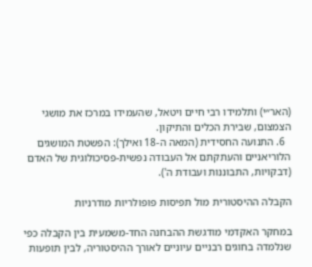(האר״י) ותלמידו רבי חיים ויטאל, שהעמידו במרכז את מושגי הצמצום, שבירת הכלים והתיקון.
  6. התנועה החסידית (המאה ה-18 ואילך): הפשטת המושגים הלוריאניים והעתקתם אל העבודה נפשית-פסיכולוגית של האדם (דבקויות, התבוננות ועבודת ה').

הקבלה ההיסטורית מול תפיסות פופולריות מודרניות

במחקר האקדמי מודגשת ההבחנה החד-משמעית בין הקבלה כפי שנלמדה בחוגים רבניים עיוניים לאורך ההיסטוריה, לבין תופעות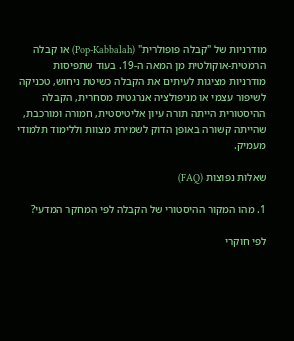מודרניות של "קבלה פופולרית" (Pop-Kabbalah) או קבלה הרמטית-אוקולטית מן המאה ה-19. בעוד שתפיסות מודרניות מציגות לעיתים את הקבלה כשיטת ניחוש, טכניקה לשיפור עצמי או מניפולציה אנרגטית מסחרית, הקבלה ההיסטורית הייתה תורה עיון אליטיסטית, חמורה ומורכבת, שהייתה קשורה באופן הדוק לשמירת מצוות וללימוד תלמודי מעמיק.

שאלות נפוצות (FAQ)

1. מהו המקור ההיסטורי של הקבלה לפי המחקר המדעי?

לפי חוקרי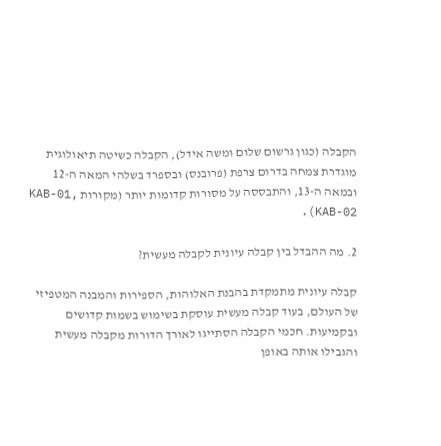הקבלה (כגון גרשום שלום ומשה אידל), הקבלה כשיטה תיאולוגית מוגדרת צמחה בדרום צרפת (פרובנס) ובספרד בשלהי המאה ה-12 ובמאה ה-13, והתבססה על מסורות קדומות יותר (מקורות KAB-01, KAB-02).

2. מה ההבדל בין קבלה עיונית לקבלה מעשית?

קבלה עיונית מתמקדת בהבנת האלוהות, הספירות והמבנה המטפיזי של העולם, בעוד קבלה מעשית עוסקת בשימוש בשמות קדושים ובקמיעות. חכמי הקבלה הסתייגו לאורך הדורות מקבלה מעשית והגבילו אותה באופן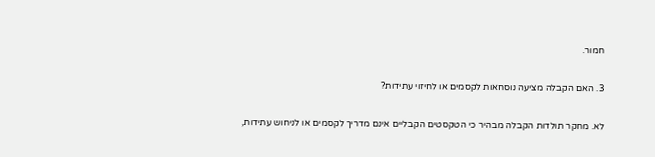חמור.

3. האם הקבלה מציעה נוסחאות לקסמים או לחיזוי עתידות?

לא. מחקר תולדות הקבלה מבהיר כי הטקסטים הקבליים אינם מדריך לקסמים או לניחוש עתידות,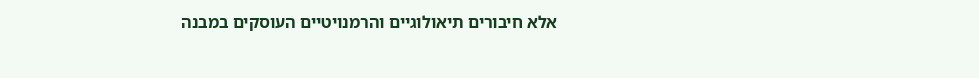אלא חיבורים תיאולוגיים והרמנויטיים העוסקים במבנה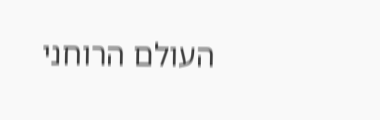העולם הרוחני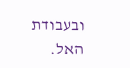ובעבודת האל.